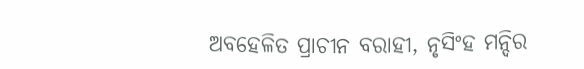ଅବହେଳିତ ପ୍ରାଚୀନ ବରାହୀ, ନୃସିଂହ ମନ୍ଦିର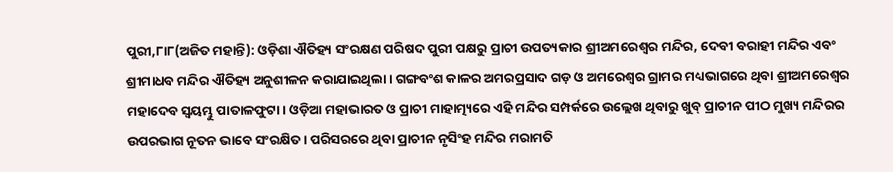ପୁରୀ,୮ା୮(ଅଜିତ ମହାନ୍ତି): ଓଡ଼ିଶା ଐତିହ୍ୟ ସଂରକ୍ଷଣ ପରିଷଦ ପୁରୀ ପକ୍ଷରୁ ପ୍ରାଚୀ ଉପତ୍ୟକାର ଶ୍ରୀଅମରେଶ୍ୱର ମନ୍ଦିର, ଦେବୀ ବରାହୀ ମନ୍ଦିର ଏବଂ ଶ୍ରୀମାଧବ ମନ୍ଦିର ଐତିହ୍ୟ ଅନୁଶୀଳନ କରାଯାଇଥିଲା। ଗଙ୍ଗବଂଶ କାଳର ଅମରପ୍ରସାଦ ଗଡ଼ ଓ ଅମରେଶ୍ୱର ଗ୍ରାମର ମଧ୍ୟଭାଗରେ ଥିବା ଶ୍ରୀଅମରେଶ୍ୱର ମହାଦେବ ସ୍ବୟମ୍ଭୁ ପାତାଳଫୁଟା। ଓଡ଼ିଆ ମହାଭାରତ ଓ ପ୍ରାଚୀ ମାହାତ୍ମ୍ୟରେ ଏହି ମନ୍ଦିର ସମ୍ପର୍କରେ ଉଲ୍ଲେଖ ଥିବାରୁ ଖୁବ୍‌ ପ୍ରାଚୀନ ପୀଠ ମୁଖ୍ୟ ମନ୍ଦିରର ଉପରଭାଗ ନୂତନ ଭାବେ ସଂରକ୍ଷିତ। ପରିସରରେ ଥିବା ପ୍ରାଚୀନ ନୃସିଂହ ମନ୍ଦିର ମରାମତି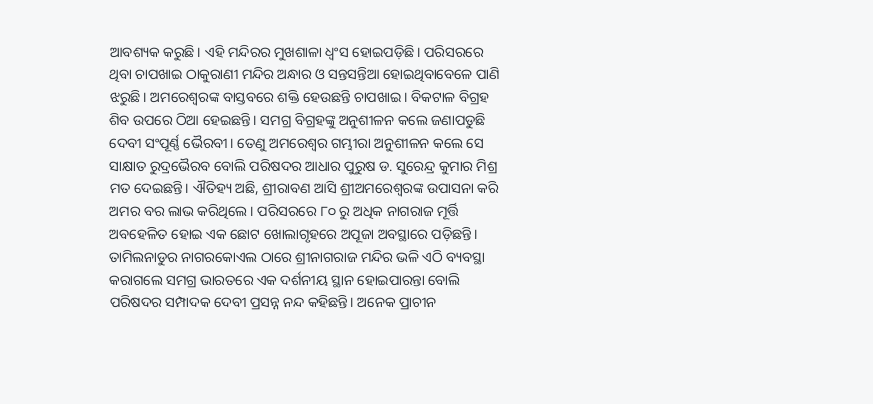ଆବଶ୍ୟକ କରୁଛି। ଏହି ମନ୍ଦିରର ମୁଖଶାଳା ଧ୍ୱଂସ ହୋଇପଡ଼ିଛି। ପରିସରରେ ଥିବା ଚାପଖାଇ ଠାକୁରାଣୀ ମନ୍ଦିର ଅନ୍ଧାର ଓ ସନ୍ତସନ୍ତିଆ ହୋଇଥିବାବେଳେ ପାଣି ଝରୁଛି। ଅମରେଶ୍ୱରଙ୍କ ବାସ୍ତବରେ ଶକ୍ତି ହେଉଛନ୍ତି ଚାପଖାଇ। ବିକଟାଳ ବିଗ୍ରହ ଶିବ ଉପରେ ଠିଆ ହେଇଛନ୍ତି। ସମଗ୍ର ବିଗ୍ରହଙ୍କୁ ଅନୁଶୀଳନ କଲେ ଜଣାପଡୁଛି ଦେବୀ ସଂପୂର୍ଣ୍ଣ ଭୈରବୀ। ତେଣୁ ଅମରେଶ୍ୱର ଗମ୍ଭୀରା ଅନୁଶୀଳନ କଲେ ସେ ସାକ୍ଷାତ ରୁଦ୍ରଭୈରବ ବୋଲି ପରିଷଦର ଆଧାର ପୁରୁଷ ଡ. ସୁରେନ୍ଦ୍ର କୁମାର ମିଶ୍ର ମତ ଦେଇଛନ୍ତି। ଐତିହ୍ୟ ଅଛି, ଶ୍ରୀରାବଣ ଆସି ଶ୍ରୀଅମରେଶ୍ୱରଙ୍କ ଉପାସନା କରି ଅମର ବର ଲାଭ କରିଥିଲେ। ପରିସରରେ ୮୦ ରୁ ଅଧିକ ନାଗରାଜ ମୂର୍ତ୍ତି ଅବହେଳିତ ହୋଇ ଏକ ଛୋଟ ଖୋଲାଗୃହରେ ଅପୂଜା ଅବସ୍ଥାରେ ପଡ଼ିଛନ୍ତି। ତାମିଲନାଡୁର ନାଗରକୋଏଲ ଠାରେ ଶ୍ରୀନାଗରାଜ ମନ୍ଦିର ଭଳି ଏଠି ବ୍ୟବସ୍ଥା କରାଗଲେ ସମଗ୍ର ଭାରତରେ ଏକ ଦର୍ଶନୀୟ ସ୍ଥାନ ହୋଇପାରନ୍ତା ବୋଲି ପରିଷଦର ସମ୍ପାଦକ ଦେବୀ ପ୍ରସନ୍ନ ନନ୍ଦ କହିଛନ୍ତି। ଅନେକ ପ୍ରାଚୀନ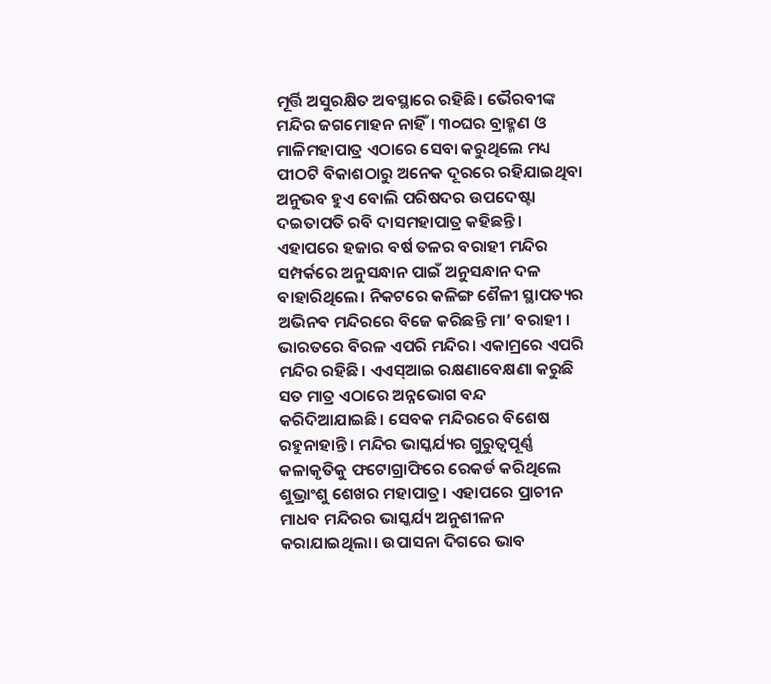ମୂର୍ତ୍ତି ଅସୁରକ୍ଷିତ ଅବସ୍ଥାରେ ରହିଛି। ଭୈରବୀଙ୍କ ମନ୍ଦିର ଜଗମୋହନ ନାହିଁ। ୩୦ଘର ବ୍ରାହ୍ମଣ ଓ ମାଳିମହାପାତ୍ର ଏଠାରେ ସେବା କରୁଥିଲେ ମଧ୍ୟ ପୀଠଟି ବିକାଶଠାରୁ ଅନେକ ଦୂରରେ ରହିଯାଇଥିବା ଅନୁଭବ ହୁଏ ବୋଲି ପରିଷଦର ଉପଦେଷ୍ଟା ଦଇତାପତି ରବି ଦାସମହାପାତ୍ର କହିଛନ୍ତି। ଏହାପରେ ହଜାର ବର୍ଷ ତଳର ବରାହୀ ମନ୍ଦିର ସମ୍ପର୍କରେ ଅନୁସନ୍ଧାନ ପାଇଁ ଅନୁସନ୍ଧାନ ଦଳ ବାହାରିଥିଲେ। ନିକଟରେ କଳିଙ୍ଗ ଶୈଳୀ ସ୍ଥାପତ୍ୟର ଅଭିନବ ମନ୍ଦିରରେ ବିଜେ କରିଛନ୍ତି ମା’ ବରାହୀ । ଭାରତରେ ବିରଳ ଏପରି ମନ୍ଦିର। ଏକାମ୍ରରେ ଏପରି ମନ୍ଦିର ରହିଛି। ଏଏସ୍‌ଆଇ ରକ୍ଷଣାବେକ୍ଷଣା କରୁଛି ସତ ମାତ୍ର ଏଠାରେ ଅନ୍ନଭୋଗ ବନ୍ଦ କରିଦିଆଯାଇଛି। ସେବକ ମନ୍ଦିରରେ ବିଶେଷ ରହୁନାହାନ୍ତି। ମନ୍ଦିର ଭାସ୍କର୍ଯ୍ୟର ଗୁରୁତ୍ୱପୂର୍ଣ୍ଣ କଳାକୃତିକୁ ଫଟୋଗ୍ରାଫିରେ ରେକର୍ଡ କରିଥିଲେ ଶୁଭ୍ରାଂଶୁ ଶେଖର ମହାପାତ୍ର। ଏହାପରେ ପ୍ରାଚୀନ ମାଧବ ମନ୍ଦିରର ଭାସ୍କର୍ଯ୍ୟ ଅନୁଶୀଳନ କରାଯାଇଥିଲା। ଉପାସନା ଦିଗରେ ଭାବ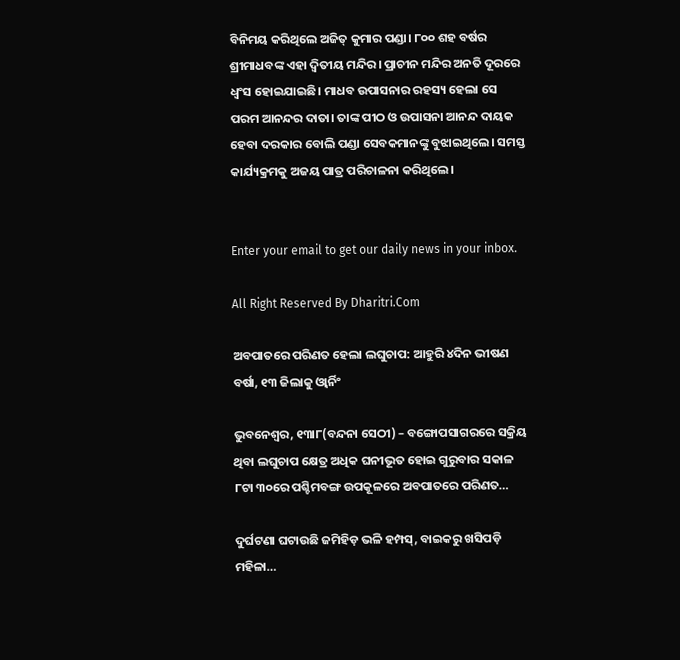ବିନିମୟ କରିଥିଲେ ଅଜିତ୍‌ କୁମାର ପଣ୍ଡା। ୮୦୦ ଶହ ବର୍ଷର ଶ୍ରୀମାଧବଙ୍କ ଏହା ଦ୍ୱିତୀୟ ମନ୍ଦିର। ପ୍ରାଚୀନ ମନ୍ଦିର ଅନତି ଦୂରରେ ଧ୍ୱଂସ ହୋଇଯାଇଛି। ମାଧବ ଉପାସନାର ରହସ୍ୟ ହେଲା ସେ ପରମ ଆନନ୍ଦର ଦାତା। ତାଙ୍କ ପୀଠ ଓ ଉପାସନା ଆନନ୍ଦ ଦାୟକ ହେବା ଦରକାର ବୋଲି ପଣ୍ଡା ସେବକମାନଙ୍କୁ ବୁଝାଇଥିଲେ। ସମସ୍ତ କାର୍ଯ୍ୟକ୍ରମକୁ ଅଜୟ ପାତ୍ର ପରିଚାଳନା କରିଥିଲେ।


Enter your email to get our daily news in your inbox.

All Right Reserved By Dharitri.Com

ଅବପାତରେ ପରିଣତ ହେଲା ଲଘୁଚାପ: ଆହୁରି ୪ଦିନ ଭୀଷଣ ବର୍ଷା, ୧୩ ଜିଲାକୁ ଓ୍ବାର୍ନିଂ

ଭୁବନେଶ୍ୱର, ୧୩ା୮(ବନ୍ଦନା ସେଠୀ) – ବଙ୍ଗୋପସାଗରରେ ସକ୍ରିୟ ଥିବା ଲଘୁଚାପ କ୍ଷେତ୍ର ଅଧିକ ଘନୀଭୂତ ହୋଇ ଗୁରୁବାର ସକାଳ ୮ଟା ୩୦ରେ ପଶ୍ଚିମବଙ୍ଗ ଉପକୂଳରେ ଅବପାତରେ ପରିଣତ…

ଦୁର୍ଘଟଣା ଘଟାଉଛି ଜମିହିଡ଼ ଭଳି ହମ୍ପସ୍‌, ବାଇକରୁ ଖସିପଡ଼ି ମହିଳା…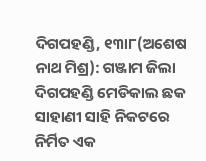ଦିଗପହଣ୍ଡି, ୧୩ା୮(ଅଶେଷ ନାଥ ମିଶ୍ର): ଗଞ୍ଜାମ ଜିଲା ଦିଗପହଣ୍ଡି ମେଡିକାଲ ଛକ ସାହାଣୀ ସାହି ନିକଟରେ ନିର୍ମିତ ଏକ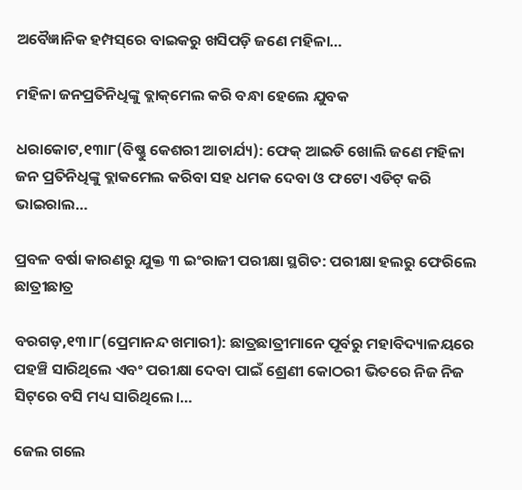ଅବୈଜ୍ଞାନିକ ହମ୍ପସ୍‌ରେ ବାଇକରୁ ଖସିପଡ଼ି ଜଣେ ମହିଳା…

ମହିଳା ଜନପ୍ରତିନିଧିଙ୍କୁ ବ୍ଲାକ୍‌ମେଲ କରି ବନ୍ଧା ହେଲେ ଯୁବକ

ଧରାକୋଟ,୧୩ା୮(ବିଷ୍ଣୁ କେଶରୀ ଆଚାର୍ଯ୍ୟ): ଫେକ୍‌ ଆଇଡି ଖୋଲି ଜଣେ ମହିଳା ଜନ ପ୍ରତିନିଧିଙ୍କୁ ବ୍ଲାକମେଲ କରିବା ସହ ଧମକ ଦେବା ଓ ଫଟୋ ଏଡିଟ୍‌ କରି ଭାଇରାଲ…

ପ୍ରବଳ ବର୍ଷା କାରଣରୁ ଯୁକ୍ତ ୩ ଇଂରାଜୀ ପରୀକ୍ଷା ସ୍ଥଗିତ: ପରୀକ୍ଷା ହଲରୁ ଫେରିଲେ ଛାତ୍ରୀଛାତ୍ର

ବରଗଡ଼,୧୩।୮(ପ୍ରେମାନନ୍ଦ ଖମାରୀ): ଛାତ୍ରଛାତ୍ରୀମାନେ ପୂର୍ବରୁ ମହାବିଦ୍ୟାଳୟରେ ପହଞ୍ଚି ସାରିଥିଲେ ଏବଂ ପରୀକ୍ଷା ଦେବା ପାଇଁ ଶ୍ରେଣୀ କୋଠରୀ ଭିତରେ ନିଜ ନିଜ ସିଟ୍‌ରେ ବସି ମଧ୍ୟ ସାରିଥିଲେ।…

ଜେଲ ଗଲେ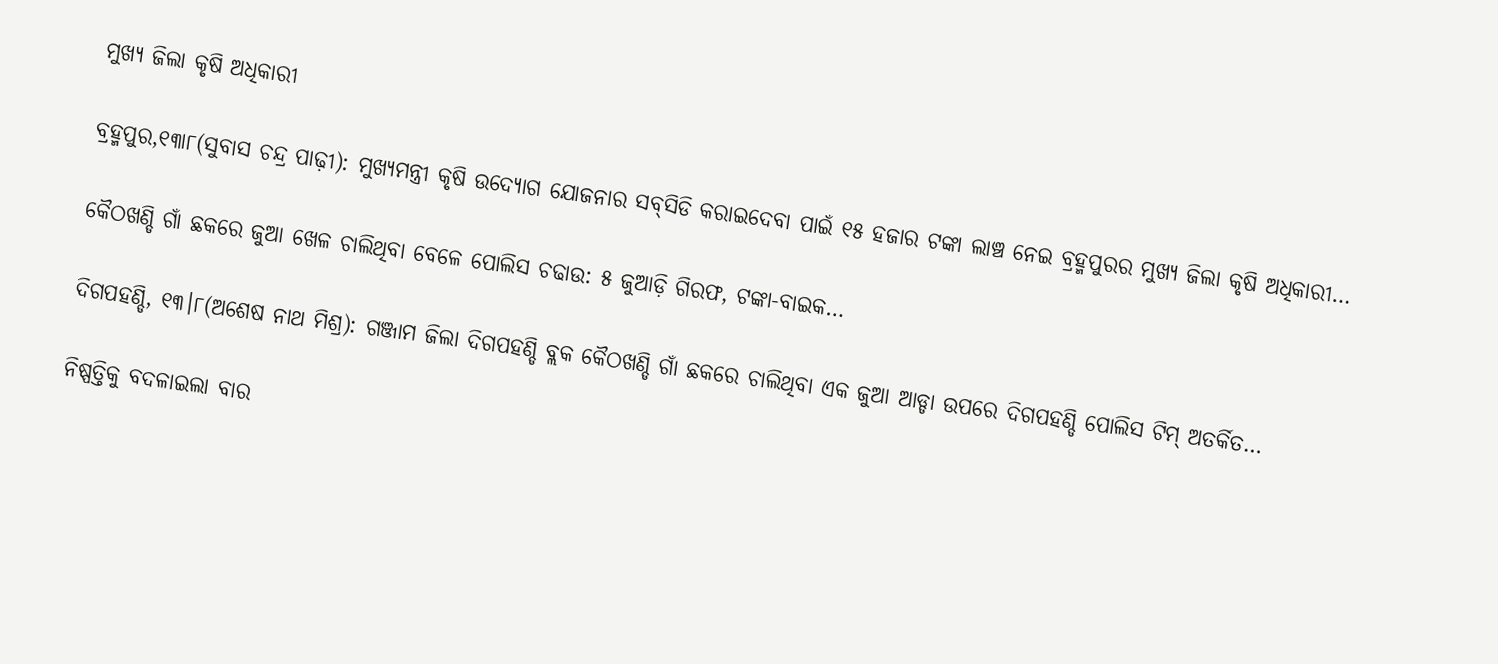ମୁଖ୍ୟ ଜିଲା କୃଷି ଅଧିକାରୀ

ବ୍ରହ୍ମପୁର,୧୩ା୮(ସୁବାସ ଚନ୍ଦ୍ର ପାଢ଼ୀ): ମୁଖ୍ୟମନ୍ତ୍ରୀ କୃଷି ଉଦ୍ୟୋଗ ଯୋଜନାର ସବ୍‌ସିଡି କରାଇଦେବା ପାଇଁ ୧୫ ହଜାର ଟଙ୍କା ଲାଞ୍ଚ ନେଇ ବ୍ରହ୍ମପୁରର ମୁଖ୍ୟ ଜିଲା କୃଷି ଅଧିକାରୀ…

କୈଠଖଣ୍ଡି ଗାଁ ଛକରେ ଜୁଆ ଖେଳ ଚାଲିଥିବା ବେଳେ ପୋଲିସ ଚଢାଉ: ୫ ଜୁଆଡ଼ି ଗିରଫ, ଟଙ୍କା-ବାଇକ…

ଦିଗପହଣ୍ଡି, ୧୩।୮(ଅଶେଷ ନାଥ ମିଶ୍ର): ଗଞ୍ଜାମ ଜିଲା ଦିଗପହଣ୍ଡି ବ୍ଲକ କୈଠଖଣ୍ଡି ଗାଁ ଛକରେ ଚାଲିଥିବା ଏକ ଜୁଆ ଆଡ୍ଡା ଉପରେ ଦିଗପହଣ୍ଡି ପୋଲିସ ଟିମ୍ ଅତର୍କିତ…

ନିଷ୍ପତ୍ତିକୁ ବଦଳାଇଲା ବାର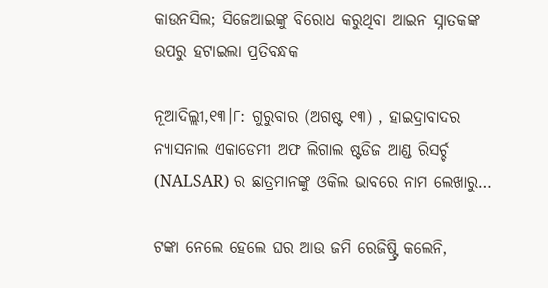କାଉନସିଲ; ସିଜେଆଇଙ୍କୁ ବିରୋଧ କରୁଥିବା ଆଇନ ସ୍ନାତକଙ୍କ ଉପରୁ ହଟାଇଲା ପ୍ରତିବନ୍ଧକ

ନୂଆଦିଲ୍ଲୀ,୧୩।୮: ଗୁରୁବାର (ଅଗଷ୍ଟ ୧୩) , ହାଇଦ୍ରାବାଦର ନ୍ୟାସନାଲ ଏକାଡେମୀ ଅଫ ଲିଗାଲ ଷ୍ଟଡିଜ ଆଣ୍ଡ ରିସର୍ଚ୍ଚ (NALSAR) ର ଛାତ୍ରମାନଙ୍କୁ ଓକିଲ ଭାବରେ ନାମ ଲେଖାରୁ…

ଟଙ୍କା ନେଲେ ହେଲେ ଘର ଆଉ ଜମି ରେଜିଷ୍ଟ୍ରି କଲେନି,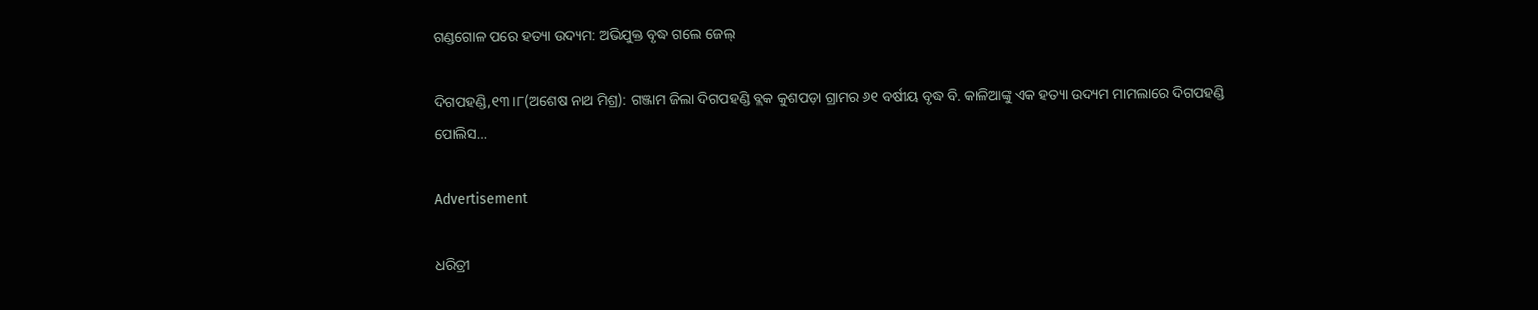ଗଣ୍ଡଗୋଳ ପରେ ହତ୍ୟା ଉଦ୍ୟମ: ଅଭିଯୁକ୍ତ ବୃଦ୍ଧ ଗଲେ ଜେଲ୍

ଦିଗପହଣ୍ଡି,୧୩।୮(ଅଶେଷ ନାଥ ମିଶ୍ର): ଗଞ୍ଜାମ ଜିଲା ଦିଗପହଣ୍ଡି ବ୍ଲକ କୁଶପଡ଼ା ଗ୍ରାମର ୬୧ ବର୍ଷୀୟ ବୃଦ୍ଧ ବି. କାଳିଆଙ୍କୁ ଏକ ହତ୍ୟା ଉଦ୍ୟମ ମାମଲାରେ ଦିଗପହଣ୍ଡି ପୋଲିସ…

Advertisement

ଧରିତ୍ରୀ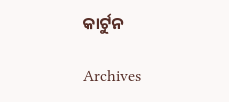କାର୍ଟୁନ

Archives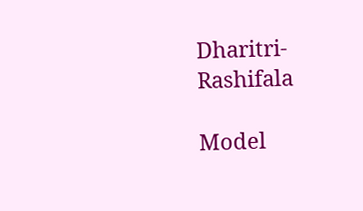Dharitri-Rashifala

Model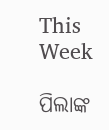This Week

ପିଲାଙ୍କ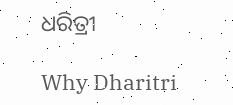ଧରିତ୍ରୀ

Why Dharitri